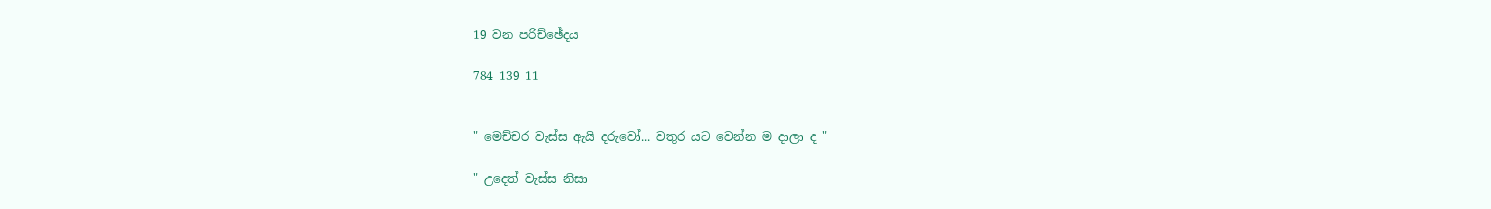19 වන පරිච්ඡේදය

784 139 11


" මෙච්චර වැස්ස ඇයි දරුවෝ... වතුර යට වෙන්න ම දාලා ද "

" උදෙත් වැස්ස නිසා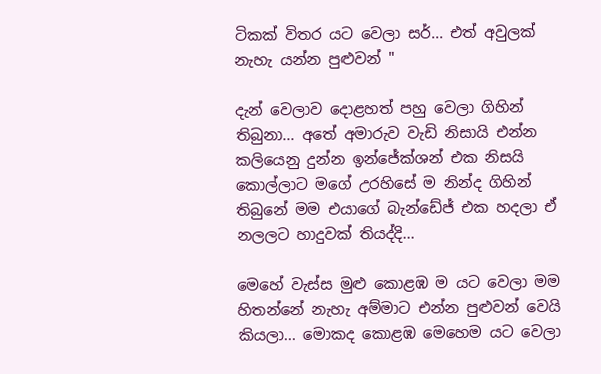ටිකක් විතර යට වෙලා සර්... එත් අවුලක් නැහැ යන්න පුළුවන් "

දැන් වෙලාව දොළහත් පහු වෙලා ගිහින් තිබුනා... අතේ අමාරුව වැඩි නිසායි එන්න කලියෙනු දුන්න ඉන්ජේක්ශන් එක නිසයි කොල්ලාට මගේ උරහිසේ ම නින්ද ගිහින් තිබුනේ මම එයාගේ බැන්ඩේජ් එක හදලා ඒ නලලට හාදුවක් තියද්දි...

මෙහේ වැස්ස මුළු කොළඹ ම යට වෙලා මම හිතන්නේ නැහැ අම්මාට එන්න පුළුවන් වෙයි කියලා... මොකද කොළඹ මෙහෙම යට වෙලා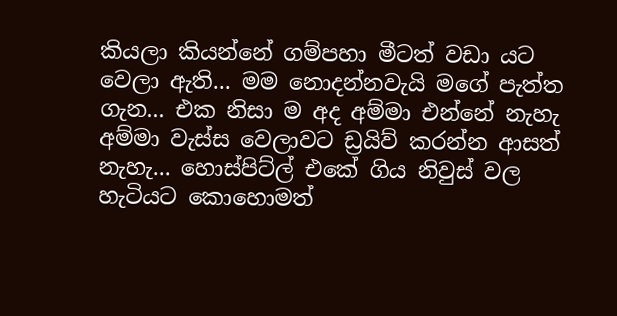කියලා කියන්නේ ගම්පහා මීටත් වඩා යට වෙලා ඇති... මම නොදන්නවැයි මගේ පැත්ත ගැන... එක නිසා ම අද අම්මා එන්නේ නැහැ අම්මා වැස්ස වෙලාවට ඩ්‍රයිව් කරන්න ආසත් නැහැ... හොස්පිට්ල් එකේ ගිය නිවුස් වල හැටියට කොහොමත්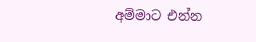අම්මාට එන්න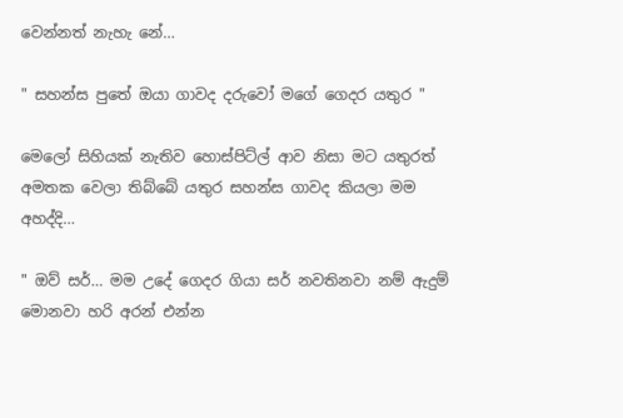වෙන්නත් නැහැ නේ...

" සහන්ස පුතේ ඔයා ගාවද දරුවෝ මගේ ගෙදර යතුර "

මෙලෝ සිහියක් නැතිව හොස්පිට්ල් ආව නිසා මට යතුරත් අමතක වෙලා තිබ්බේ යතුර සහන්ස ගාවද කියලා මම අහද්දි...

" ඔව් සර්... මම උදේ ගෙදර ගියා සර් නවතිනවා නම් ඇදුම් මොනවා හරි අරන් එන්න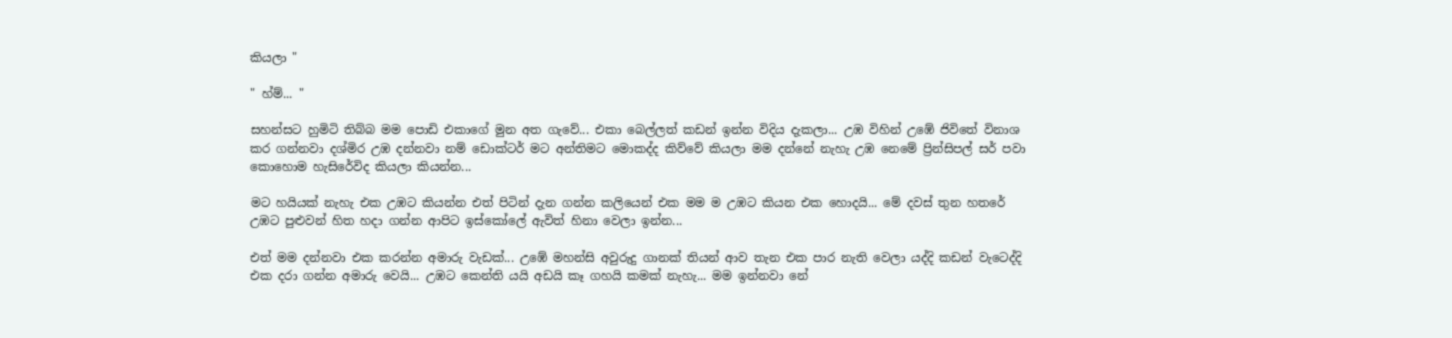කියලා "

" හ්ම්... "

සහන්සට හුමිටි තිබ්බ මම පොඩි එකාගේ මුන අත ගැවේ... එකා බෙල්ලත් කඩන් ඉන්න විදිය දැකලා... උඹ විහින් උඹේ ජිවිතේ විනාශ කර ගන්නවා දශ්මිර උඹ දන්නවා නම් ඩොක්ටර් මට අන්තිමට මොකද්ද කිව්වේ කියලා මම දන්නේ නැහැ උඹ නෙමේ ප්‍රින්සිපල් සර් පවා කොහොම හැසිරේවිද කියලා කියන්න...

මට හයියක් නැහැ එක උඹට කියන්න එත් පිටින් දැන ගන්න කලියෙන් එක මම ම උඹට කියන එක හොදයි... මේ දවස් තුන හතරේ උඹට පුළුවන් හිත හදා ගන්න ආපිට ඉස්කෝලේ ඇවිත් හිනා වෙලා ඉන්න...

එත් මම දන්නවා එක කරන්න අමාරු වැඩක්... උඹේ මහන්සි අවුරුදු ගානක් තියන් ආව තැන එක පාර නැති වෙලා යද්දි කඩන් වැටෙද්දි එක දරා ගන්න අමාරු වෙයි... උඹට කෙන්ති යයි අඩයි කෑ ගහයි කමක් නැහැ... මම ඉන්නවා නේ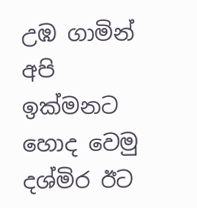උඹ ගාමින් අපි ඉක්මනට හොද වෙමු දශ්මිර ඊට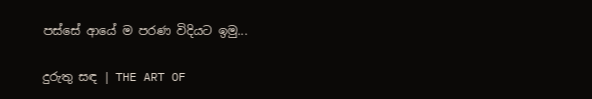පස්සේ ආයේ ම පරණ විදියට ඉමු...

දුරුතු සඳ | THE ART OF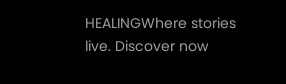HEALINGWhere stories live. Discover now